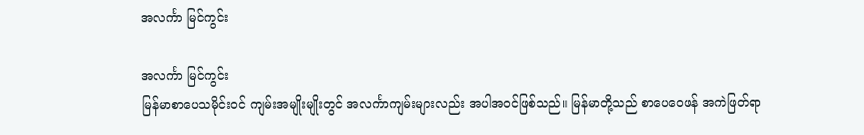အလင်္ကာ မြင်ကွင်း

အလင်္ကာ မြင်ကွင်း
မြန်မာစာပေသမိုင်းဝင် ကျမ်းအမျိုးမျိုးတွင် အလင်္ကာကျမ်းများလည်း အပါအဝင်ဖြစ်သည်။ မြန်မာတို့သည် စာပေဝေဖန် အကဲဖြတ်ရာ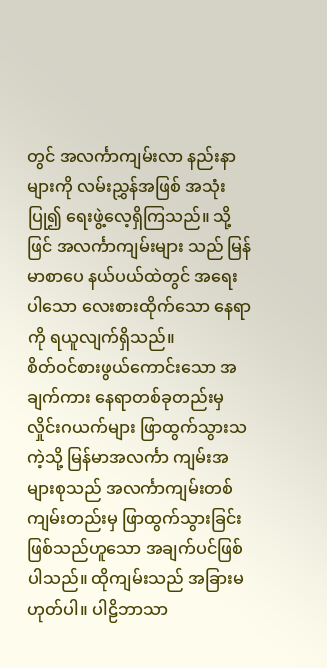တွင် အလင်္ကာကျမ်းလာ နည်းနာများကို လမ်းညွှန်အဖြစ် အသုံးပြု၍ ရေးဖွဲ့လေ့ရှိကြသည်။ သို့ဖြင် အလင်္ကာကျမ်းများ သည် မြန်မာစာပေ နယ်ပယ်ထဲတွင် အရေးပါသော လေးစားထိုက်သော နေရာကို ရယူလျက်ရှိသည်။
စိတ်ဝင်စားဖွယ်ကောင်းသော အချက်ကား နေရာတစ်ခုတည်းမှ လှိုင်းဂယက်များ ဖြာထွက်သွားသကဲ့သို့ မြန်မာအလင်္ကာ ကျမ်းအများစုသည် အလင်္ကာကျမ်းတစ်ကျမ်းတည်းမှ ဖြာထွက်သွားခြင်း ဖြစ်သည်ဟူသော အချက်ပင်ဖြစ်ပါသည်။ ထိုကျမ်းသည် အခြားမဟုတ်ပါ။ ပါဠိဘာသာ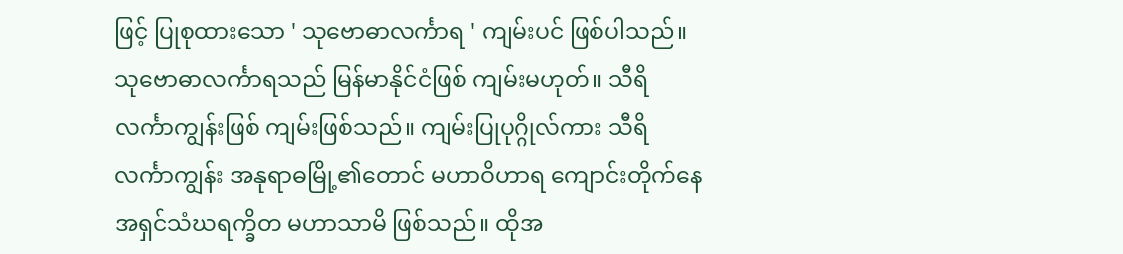ဖြင့် ပြုစုထားသော ' သုဗောဓာလင်္ကာရ ' ကျမ်းပင် ဖြစ်ပါသည်။
သုဗောဓာလင်္ကာရသည် မြန်မာနိုင်ငံဖြစ် ကျမ်းမဟုတ်။ သီရိလင်္ကာကျွန်းဖြစ် ကျမ်းဖြစ်သည်။ ကျမ်းပြုပုဂ္ဂိုလ်ကား သီရိလင်္ကာကျွန်း အနုရာဓမြို့၏တောင် မဟာဝိဟာရ ကျောင်းတိုက်နေ အရှင်သံဃရက္ခိတ မဟာသာမိ ဖြစ်သည်။ ထိုအ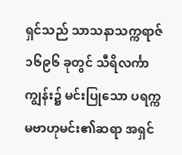ရှင်သည် သာသနာသက္ကရာဇ် ၁၆၉၆ ခုတွင် သီရိလင်္ကာကျွန်း၌ မင်းပြုသော ပရက္ကမဗာဟုမင်း၏ဆရာ အရှင်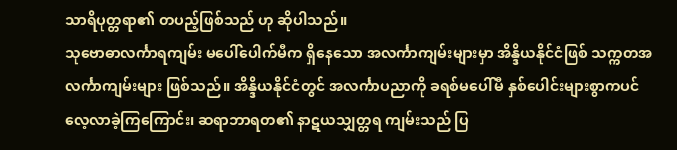သာရိပုတ္တရာ၏ တပည့်ဖြစ်သည် ဟု ဆိုပါသည်။
သုဗောဓာလင်္ကာရကျမ်း မပေါ်ပေါက်မီက ရှိနေသော အလင်္ကာကျမ်းများမှာ အိန္ဒိယနိုင်ငံဖြစ် သက္ကတအလင်္ကာကျမ်းများ ဖြစ်သည်။ အိန္ဒိယနိုင်ငံတွင် အလင်္ကာပညာကို ခရစ်မပေါ်မီ နှစ်ပေါင်းများစွာကပင် လေ့လာခဲ့ကြကြောင်း၊ ဆရာဘာရတ၏ နာဋယသျှတ္တရ ကျမ်းသည် ပြ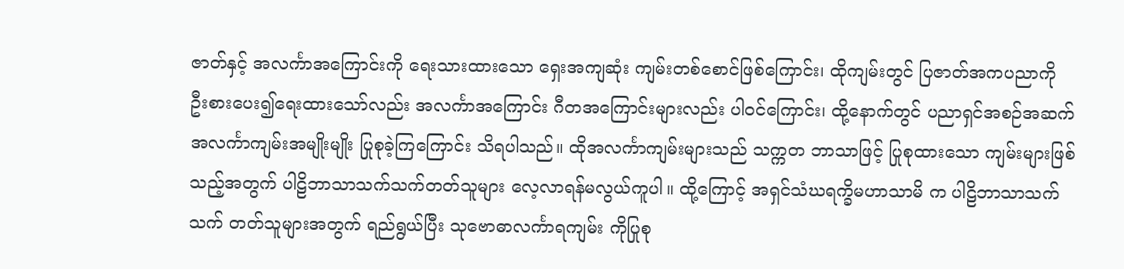ဇာတ်နှင့် အလင်္ကာအကြောင်းကို ရေးသားထားသော ရှေးအကျဆုံး ကျမ်းတစ်စောင်ဖြစ်ကြောင်း၊ ထိုကျမ်းတွင် ပြဇာတ်အကပညာကို ဦးစားပေး၍ရေးထားသော်လည်း အလင်္ကာအကြောင်း ဂီတအကြောင်းများလည်း ပါဝင်ကြောင်း၊ ထို့နောက်တွင် ပညာရှင်အစဉ်အဆက် အလင်္ကာကျမ်းအမျိုးမျိုး ပြုစုခဲ့ကြကြောင်း သိရပါသည်။ ထိုအလင်္ကာကျမ်းများသည် သက္ကတ ဘာသာဖြင့် ပြုစုထားသော ကျမ်းများဖြစ်သည့်အတွက် ပါဠိဘာသာသက်သက်တတ်သူများ လေ့လာရန်မလွယ်ကူပါ။ ထို့ကြောင့် အရှင်သံဃရက္ခိမဟာသာမိ က ပါဠိဘာသာသက်သက် တတ်သူများအတွက် ရည်ရွယ်ပြီး သုဗောဓာလင်္ကာရကျမ်း ကိုပြုစု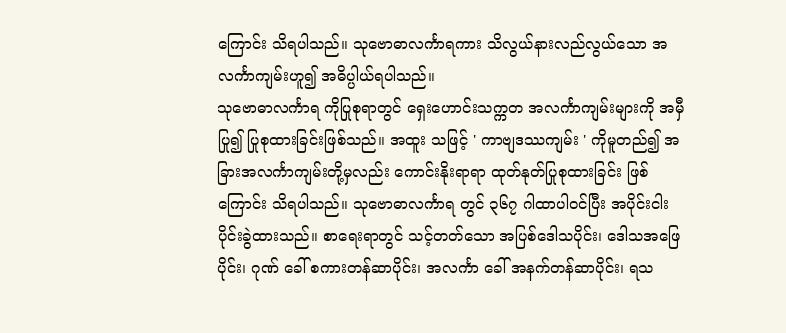ကြောင်း သိရပါသည်။ သုဗောဓာလင်္ကာရကား သိလွယ်နားလည်လွယ်သော အလင်္ကာကျမ်းဟူ၍ အဓိပ္ပါယ်ရပါသည်။
သုဗောဓာလင်္ကာရ ကိုပြုစုရာတွင် ရှေးဟောင်းသက္ကတ အလင်္ကာကျမ်းများကို အမှီပြု၍ ပြုစုထားခြင်းဖြစ်သည်။ အထူး သဖြင့် ' ကာဗျဒဿကျမ်း ' ကိုမူတည်၍ အခြားအလင်္ကာကျမ်းတို့မှလည်း ကောင်းနိုးရာရာ ထုတ်နုတ်ပြုစုထားခြင်း ဖြစ်ကြောင်း သိရပါသည်။ သုဗောဓာလင်္ကာရ တွင် ၃၆၇ ဂါထာပါဝင်ပြီး အပိုင်းငါးပိုင်းခွဲထားသည်။ စာရေးရာတွင် သင့်တတ်သော အပြစ်ဒေါသပိုင်း၊ ဒေါသအဖြေပိုင်း၊ ဂုဏ် ခေါ် စကားတန်ဆာပိုင်း၊ အလင်္ကာ ခေါ် အနက်တန်ဆာပိုင်း၊ ရသ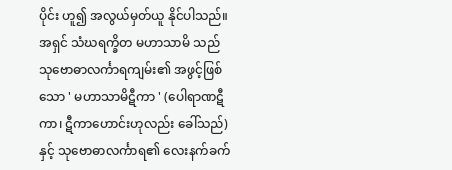ပိုင်း ဟူ၍ အလွယ်မှတ်ယူ နိုင်ပါသည်။
အရှင် သံဃရက္ခိတ မဟာသာမိ သည် သုဗောဓာလင်္ကာရကျမ်း၏ အဖွင့်ဖြစ်သော ' မဟာသာမိဋီကာ ' (ပေါရာဏဋီကာ၊ ဋီကာဟောင်းဟုလည်း ခေါ်သည်) နှင့် သုဗောဓာလင်္ကာရ၏ လေးနက်ခက်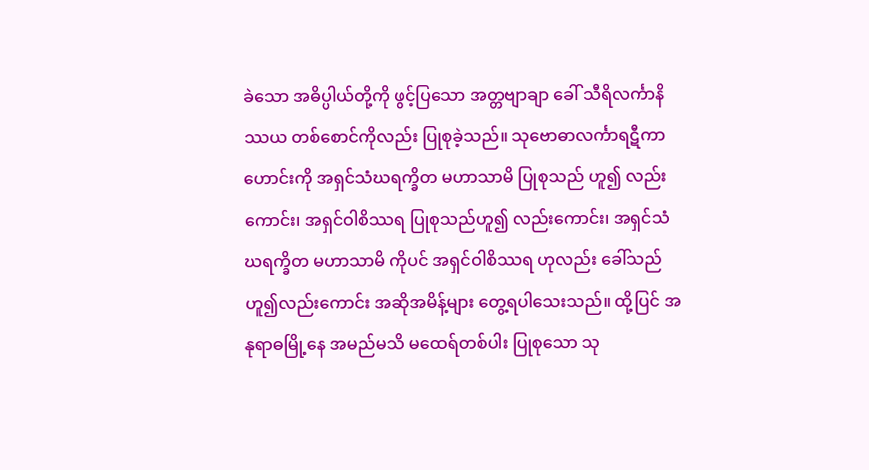ခဲသော အဓိပ္ပါယ်တို့ကို ဖွင့်ပြသော အတ္တဗျာချာ ခေါ် သီရိလင်္ကာနိဿယ တစ်စောင်ကိုလည်း ပြုစုခဲ့သည်။ သုဗောဓာလင်္ကာရဋီကာဟောင်းကို အရှင်သံဃရက္ခိတ မဟာသာမိ ပြုစုသည် ဟူ၍ လည်းကောင်း၊ အရှင်ဝါစိဿရ ပြုစုသည်ဟူ၍ လည်းကောင်း၊ အရှင်သံဃရက္ခိတ မဟာသာမိ ကိုပင် အရှင်ဝါစိဿရ ဟုလည်း ခေါ်သည်ဟူ၍လည်းကောင်း အဆိုအမိန့်များ တွေ့ရပါသေးသည်။ ထို့ပြင် အနုရာဓမြို့နေ အမည်မသိ မထေရ်တစ်ပါး ပြုစုသော သု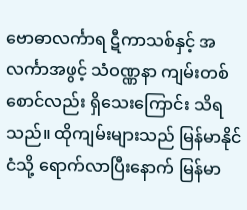ဗောဓာလင်္ကာရ ဋီကာသစ်နှင့် အလင်္ကာအဖွင့် သံဝဏ္ဏနာ ကျမ်းတစ်စောင်လည်း ရှိသေးကြောင်း သိရသည်။ ထိုကျမ်းများသည် မြန်မာနိုင်ငံသို့ ရောက်လာပြီးနောက် မြန်မာ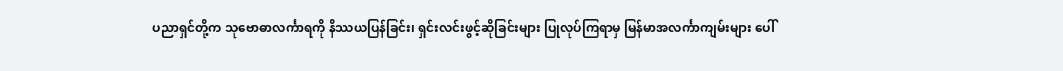ပညာရှင်တို့က သုဗောဓာလင်္ကာရကို နိဿယပြန်ခြင်း၊ ရှင်းလင်းဖွင့်ဆိုခြင်းများ ပြုလုပ်ကြရာမှ မြန်မာအလင်္ကာကျမ်းများ ပေါ်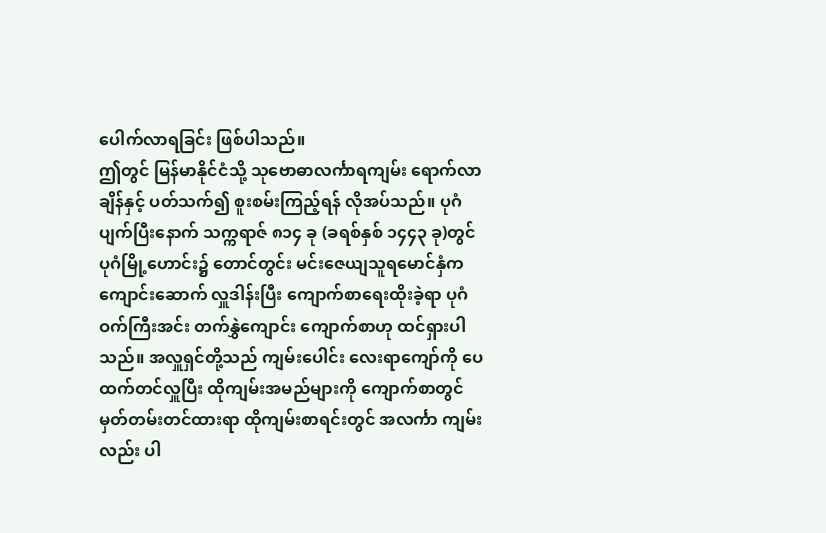ပေါက်လာရခြင်း ဖြစ်ပါသည်။
ဤတွင် မြန်မာနိုင်ငံသို့ သုဗောဓာလင်္ကာရကျမ်း ရောက်လာချိန်နှင့် ပတ်သက်၍ စူးစမ်းကြည့်ရန် လိုအပ်သည်။ ပုဂံ ပျက်ပြီးနောက် သက္ကရာဇ် ၈၁၄ ခု (ခရစ်နှစ် ၁၄၄၃ ခု)တွင် ပုဂံမြို့ဟောင်း၌ တောင်တွင်း မင်းဇေယျသူရမောင်နှံက ကျောင်းဆောက် လှူဒါန်းပြီး ကျောက်စာရေးထိုးခဲ့ရာ ပုဂံဝက်ကြီးအင်း တက်နွှဲကျောင်း ကျောက်စာဟု ထင်ရှားပါသည်။ အလှူရှင်တို့သည် ကျမ်းပေါင်း လေးရာကျော်ကို ပေထက်တင်လှူပြီး ထိုကျမ်းအမည်များကို ကျောက်စာတွင် မှတ်တမ်းတင်ထားရာ ထိုကျမ်းစာရင်းတွင် အလင်္ကာ ကျမ်းလည်း ပါ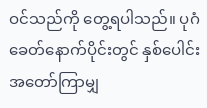ဝင်သည်ကို တွေ့ရပါသည်။ ပုဂံခေတ်နောက်ပိုင်းတွင် နှစ်ပေါင်းအတော်ကြာမျှ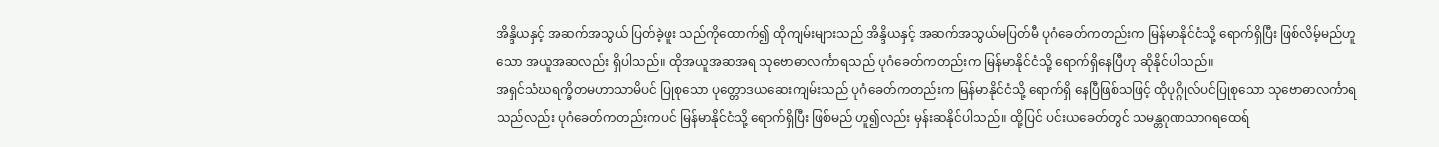အိန္ဒိယနှင့် အဆက်အသွယ် ပြတ်ခဲ့ဖူး သည်ကိုထောက်၍ ထိုကျမ်းများသည် အိန္ဒိယနှင့် အဆက်အသွယ်မပြတ်မီ ပုဂံခေတ်ကတည်းက မြန်မာနိုင်ငံသို့ ရောက်ရှိပြီး ဖြစ်လိမ့်မည်ဟူသော အယူအဆလည်း ရှိပါသည်။ ထိုအယူအဆအရ သုဗောဓာလင်္ကာရသည် ပုဂံခေတ်ကတည်းက မြန်မာနိုင်ငံသို့ ရောက်ရှိနေပြီဟု ဆိုနိုင်ပါသည်။
အရှင်သံဃရက္ခိတမဟာသာမိပင် ပြုစုသော ပုတ္တောဒယဆေးကျမ်းသည် ပုဂံခေတ်ကတည်းက မြန်မာနိုင်ငံသို့ ရောက်ရှိ နေပြီဖြစ်သဖြင့် ထိုပုဂ္ဂိုလ်ပင်ပြုစုသော သုဗောဓာလင်္ကာရသည်လည်း ပုဂံခေတ်ကတည်းကပင် မြန်မာနိုင်ငံသို့ ရောက်ရှိပြီး ဖြစ်မည် ဟူ၍လည်း မှန်းဆနိုင်ပါသည်။ ထို့ပြင် ပင်းယခေတ်တွင် သမန္တဂုဏသာဂရထေရ်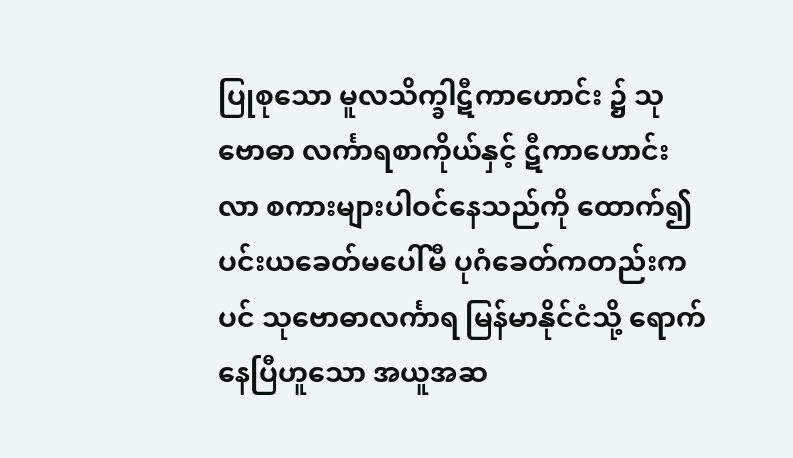ပြုစုသော မူလသိက္ခါဋီကာဟောင်း ၌ သုဗောဓာ လင်္ကာရစာကိုယ်နှင့် ဋီကာဟောင်းလာ စကားများပါဝင်နေသည်ကို ထောက်၍ ပင်းယခေတ်မပေါ်မီ ပုဂံခေတ်ကတည်းကပင် သုဗောဓာလင်္ကာရ မြန်မာနိုင်ငံသို့ ရောက်နေပြီဟူသော အယူအဆ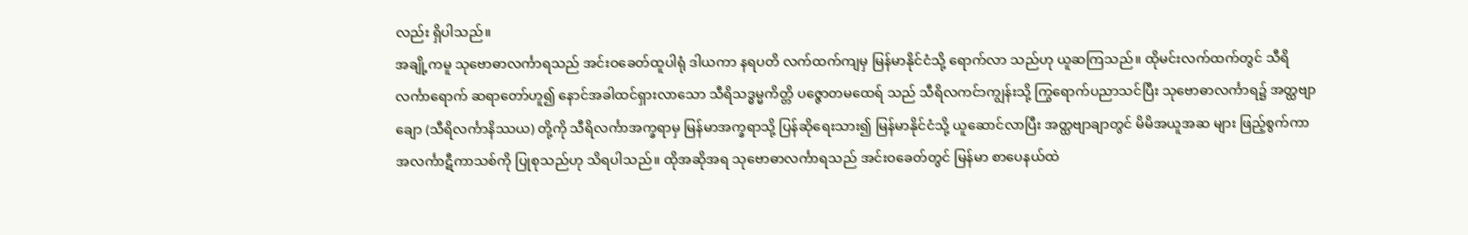လည်း ရှိပါသည်။
အချို့ကမူ သုဗောဓာလင်္ကာရသည် အင်းဝခေတ်ထူပါရုံ ဒါယကာ နရပတိ လက်ထက်ကျမှ မြန်မာနိုင်ငံသို့ ရောက်လာ သည်ဟု ယူဆကြသည်။ ထိုမင်းလက်ထက်တွင် သီရိလင်္ကာရောက် ဆရာတော်ဟူ၍ နောင်အခါထင်ရှားလာသော သီရိသဒ္ဓမ္မကိတ္တိ ပဇ္ဇောတမထေရ် သည် သီရိလကင်ာကျွန်းသို့ ကြွရောက်ပညာသင်ပြီး သုဗောဓာလင်္ကာရ၌ အတ္ထဗျာချော (သီရိလင်္ကာနိဿယ) တို့ကို သီရိလင်္ကာအက္ခရာမှ မြန်မာအက္ခရာသို့ ပြန်ဆိုရေးသား၍ မြန်မာနိုင်ငံသို့ ယူဆောင်လာပြီး အတ္ထဗျာချာတွင် မိမိအယူအဆ များ ဖြည့်စွက်ကာ အလင်္ကာဋီကာသစ်ကို ပြုစုသည်ဟု သိရပါသည်။ ထိုအဆိုအရ သုဗောဓာလင်္ကာရသည် အင်းဝခေတ်တွင် မြန်မာ စာပေနယ်ထဲ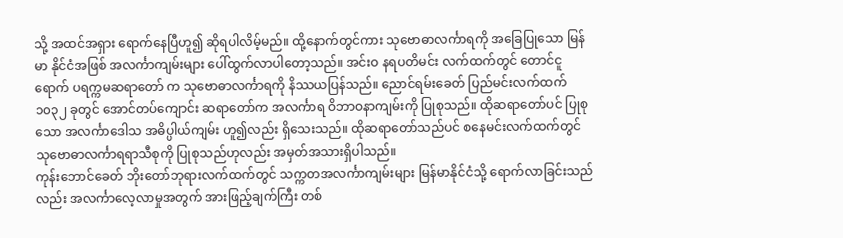သို့ အထင်အရှား ရောက်နေပြီဟူ၍ ဆိုရပါလိမ့်မည်။ ထို့နောက်တွင်ကား သုဗောဓာလင်္ကာရကို အခြေပြုသော မြန်မာ နိုင်ငံအဖြစ် အလင်္ကာကျမ်းများ ပေါ်ထွက်လာပါတော့သည်။ အင်းဝ နရပတိမင်း လက်ထက်တွင် တောင်ငူရောက် ပရက္ကမဆရာတော် က သုဗောဓာလင်္ကာရကို နိဿယပြန်သည်။ ညောင်ရမ်းခေတ် ပြည်မင်းလက်ထက် ၁၀၃၂ ခုတွင် အောင်တပ်ကျောင်း ဆရာတော်က အလင်္ကာရ ဝိဘာဝနာကျမ်းကို ပြုစုသည်။ ထိုဆရာတော်ပင် ပြုစုသော အလင်္ကာဒေါသ အဓိပ္ပါယ်ကျမ်း ဟူ၍လည်း ရှိသေးသည်။ ထိုဆရာတော်သည်ပင် စနေမင်းလက်ထက်တွင် သုဗောဓာလင်္ကာရရာသီစုကို ပြုစုသည်ဟုလည်း အမှတ်အသားရှိပါသည်။
ကုန်းဘောင်ခေတ် ဘိုးတော်ဘုရားလက်ထက်တွင် သက္ကတအလင်္ကာကျမ်းများ မြန်မာနိုင်ငံသို့ ရောက်လာခြင်းသည် လည်း အလင်္ကာလေ့လာမှုအတွက် အားဖြည့်ချက်ကြီး တစ်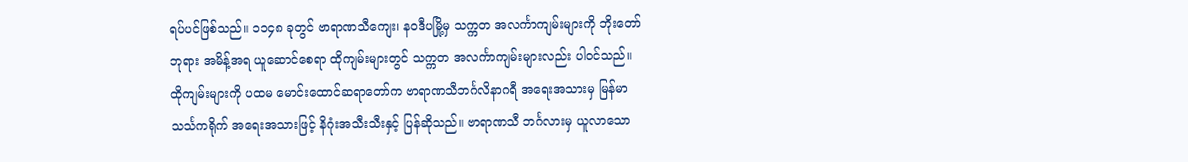ရပ်ပင်ဖြစ်သည်။ ၁၁၄၈ ခုတွင် ဗာရာဏသီကျေး၊ နဝဒီပမြို့မှ သက္ကတ အလင်္ကာကျမ်းများကို ဘိုးတော်ဘုရား အမိန့်အရ ယူဆောင်စေရာ ထိုကျမ်းများတွင် သက္ကတ အလင်္ကာကျမ်းများလည်း ပါဝင်သည်။ ထိုကျမ်းများကို ပထမ မောင်းထောင်ဆရာတော်က ဗာရာဏသီဘင်္ဂလိနာဂရီ အရေးအသားမှ မြန်မာသင်္သကရိုက် အရေးအသားဖြင့် နိဂုံးအသီးသီးနှင့် ပြန်ဆိုသည်။ ဗာရာဏသီ ဘင်္ဂလားမှ ယူလာသော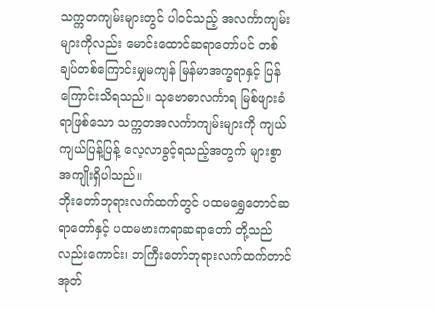သက္ကတကျမ်းများတွင် ပါဝင်သည့် အလင်္ကာကျမ်းများကိုလည်း မောင်းထောင်ဆရာတော်ပင် တစ်ချပ်တစ်ကြောင်းမျှမကျန် မြန်မာအက္ခရာနှင့် ပြန်ကြောင်းသိရသည်။ သုဗောဓာလင်္ကာရ မြစ်ဖျားခံ ရာဖြစ်သော သက္ကတအလင်္ကာကျမ်းများကို ကျယ်ကျယ်ပြန့်ပြန့် လေ့လာခွင့်ရသည့်အတွက် များစွာအကျိုးရှိပါသည်။
ဘိုးတော်ဘုရားလက်ထက်တွင် ပထမရွှေတောင်ဆရာတော်နှင့် ပထမဗားကရာဆရာတော် တို့သည်လည်းကောင်း၊ ဘကြီးတော်ဘုရားလက်ထက်တာင် အုတ်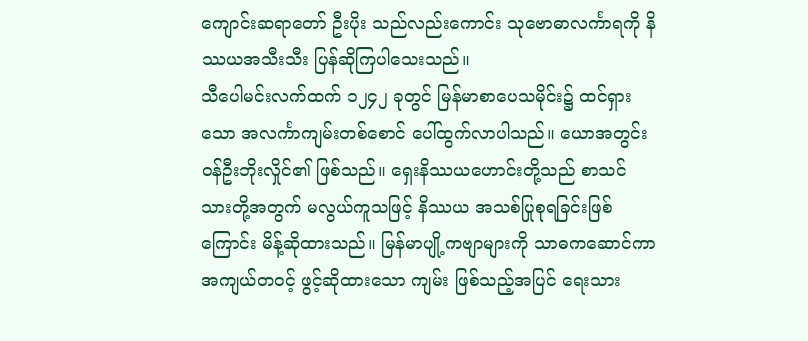ကျောင်းဆရာတော် ဦးပိုး သည်လည်းကောင်း သုဗောဓာလင်္ကာရကို နိဿယအသီးသီး ပြန်ဆိုကြပါသေးသည်။
သီပေါမင်းလက်ထက် ၁၂၄၂ ခုတွင် မြန်မာစာပေသမိုင်း၌ ထင်ရှားသော အလင်္ကာကျမ်းတစ်စောင် ပေါ်ထွက်လာပါသည်။ ယောအတွင်းဝန်ဦးဘိုးလှိုင်၏ ဖြစ်သည်။ ရှေးနိဿယဟောင်းတို့သည် စာသင်သားတို့အတွက် မလွယ်ကူသဖြင့် နိဿယ အသစ်ပြုစုရခြင်းဖြစ်ကြောင်း မိန့်ဆိုထားသည်။ မြန်မာပျို့ကဗျာများကို သာဓကဆောင်ကာ အကျယ်တဝင့် ဖွင့်ဆိုထားသော ကျမ်း ဖြစ်သည့်အပြင် ရေးသား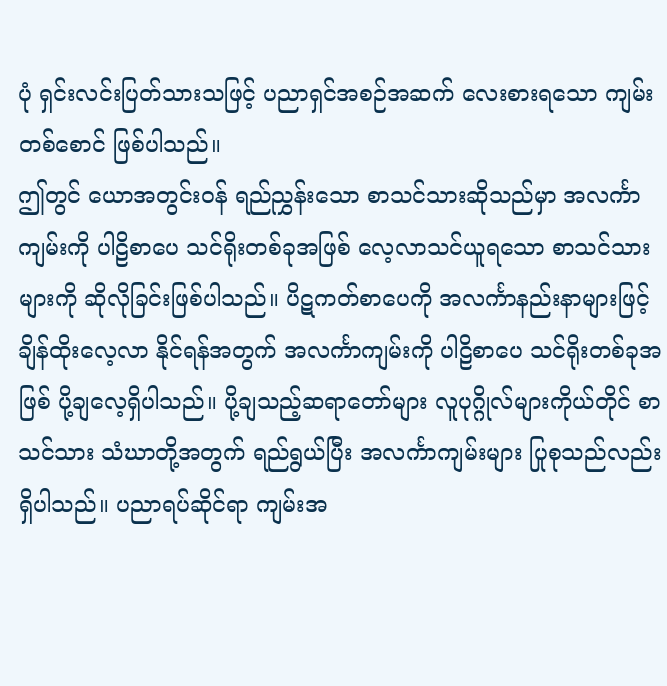ပုံ ရှင်းလင်းပြတ်သားသဖြင့် ပညာရှင်အစဉ်အဆက် လေးစားရသော ကျမ်းတစ်စောင် ဖြစ်ပါသည်။
ဤတွင် ယောအတွင်းဝန် ရည်ညွှန်းသော စာသင်သားဆိုသည်မှာ အလင်္ကာကျမ်းကို ပါဠိစာပေ သင်ရိုးတစ်ခုအဖြစ် လေ့လာသင်ယူရသော စာသင်သားများကို ဆိုလိုခြင်းဖြစ်ပါသည်။ ပိဋကတ်စာပေကို အလင်္ကာနည်းနာများဖြင့် ချိန်ထိုးလေ့လာ နိုင်ရန်အတွက် အလင်္ကာကျမ်းကို ပါဠိစာပေ သင်ရိုးတစ်ခုအဖြစ် ပို့ချလေ့ရှိပါသည်။ ပို့ချသည့်ဆရာတော်များ လူပုဂ္ဂိုလ်များကိုယ်တိုင် စာသင်သား သံဃာတို့အတွက် ရည်ရွယ်ပြီး အလင်္ကာကျမ်းများ ပြုစုသည်လည်း ရှိပါသည်။ ပညာရပ်ဆိုင်ရာ ကျမ်းအ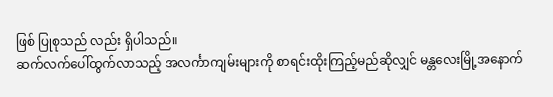ဖြစ် ပြုစုသည် လည်း ရှိပါသည်။
ဆက်လက်ပေါ်ထွက်လာသည့် အလင်္ကာကျမ်းများကို စာရင်းထိုးကြည့်မည်ဆိုလျှင် မန္တလေးမြို့အနောက်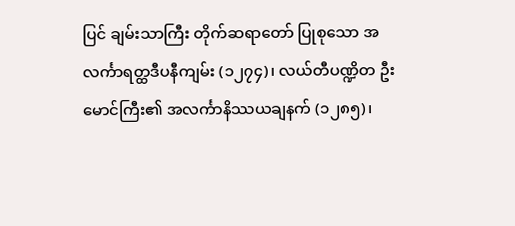ပြင် ချမ်းသာကြီး တိုက်ဆရာတော် ပြုစုသော အလင်္ကာရတ္ထဒီပနီကျမ်း (၁၂၇၄)၊ လယ်တီပဏ္ဍိတ ဦးမောင်ကြီး၏ အလင်္ကာနိဿယချနက် (၁၂၈၅)၊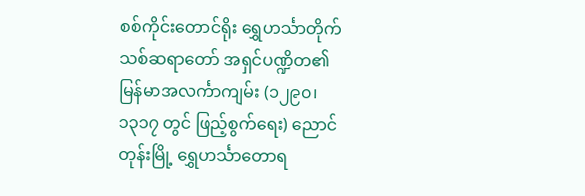စစ်ကိုင်းတောင်ရိုး ရွှေဟင်္သာတိုက်သစ်ဆရာတော် အရှင်ပဏ္ဍိတ၏ မြန်မာအလင်္ကာကျမ်း (၁၂၉၀၊ ၁၃၁၇ တွင် ဖြည့်စွက်ရေး) ညောင်တုန်းမြို့ ရွှေဟင်္သာတောရ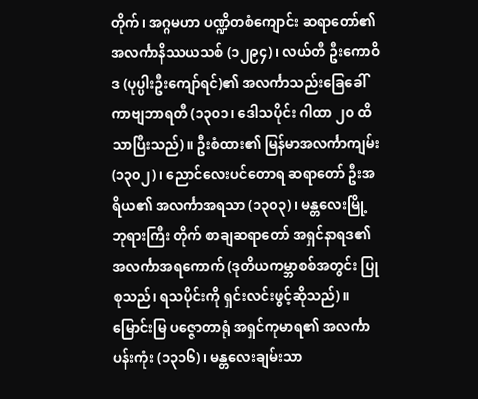တိုက်၊ အဂ္ဂမဟာ ပဏ္ဍိတစံကျောင်း ဆရာတော်၏ အလင်္ကာနိဿယသစ် (၁၂၉၄)၊ လယ်တီ ဦးကောဝိဒ (ပုပ္ပါးဦးကျော်ရင်)၏ အလင်္ကာသည်းခြေခေါ် ကာဗျဘာရတီ (၁၃၀၁၊ ဒေါသပိုင်း ဂါထာ ၂၀ ထိသာပြီးသည်)။ ဦးစံထား၏ မြန်မာအလင်္ကာကျမ်း (၁၃၀၂)၊ ညောင်လေးပင်တောရ ဆရာတော် ဦးအရိယ၏ အလင်္ကာအရသာ (၁၃၀၃)၊ မန္တလေးမြို့ ဘုရားကြီး တိုက် စာချဆရာတော် အရှင်နာရဒ၏ အလင်္ကာအရကောက် (ဒုတိယကမ္ဘာစစ်အတွင်း ပြုစုသည်၊ ရသပိုင်းကို ရှင်းလင်းဖွင့်ဆိုသည်)။ မြောင်းမြ ပဇ္ဇောတာရုံ အရှင်ကုမာရ၏ အလင်္ကာပန်းကုံး (၁၃၁၆)၊ မန္တလေးချမ်းသာ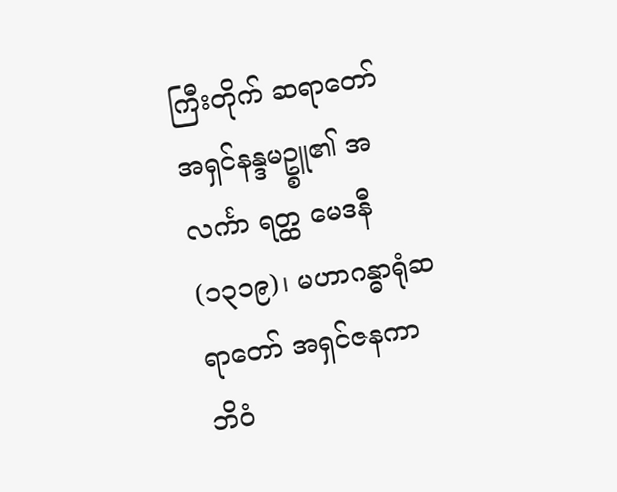ကြီးတိုက် ဆရာတော် အရှင်နန္ဒမဥ္စူ၏ အလင်္ကာ ရတ္ထ မေဒနီ (၁၃၁၉)၊ မဟာဂန္ဓာရုံဆရာတော် အရှင်ဇနကာဘိဝံ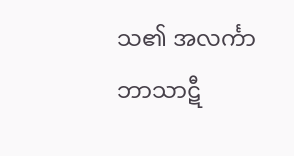သ၏ အလင်္ကာဘာသာဋီ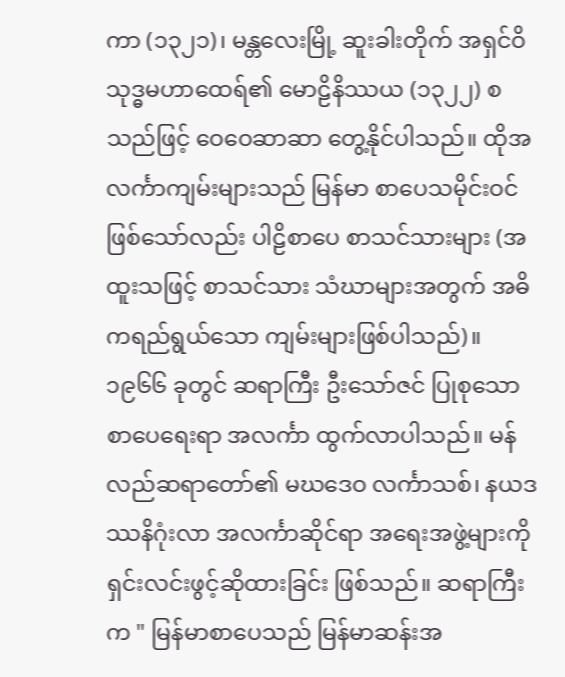ကာ (၁၃၂၁)၊ မန္တလေးမြို့ ဆူးခါးတိုက် အရှင်ဝိသုဒ္ဓမဟာထေရ်၏ မောဠိနိဿယ (၁၃၂၂) စသည်ဖြင့် ဝေဝေဆာဆာ တွေ့နိုင်ပါသည်။ ထိုအလင်္ကာကျမ်းများသည် မြန်မာ စာပေသမိုင်းဝင် ဖြစ်သော်လည်း ပါဠိစာပေ စာသင်သားများ (အထူးသဖြင့် စာသင်သား သံဃာများအတွက် အဓိကရည်ရွယ်သော ကျမ်းများဖြစ်ပါသည်)။
၁၉၆၆ ခုတွင် ဆရာကြီး ဦးသော်ဇင် ပြုစုသော စာပေရေးရာ အလင်္ကာ ထွက်လာပါသည်။ မန်လည်ဆရာတော်၏ မဃဒေဝ လင်္ကာသစ်၊ နယဒဿနိဂုံးလာ အလင်္ကာဆိုင်ရာ အရေးအဖွဲ့များကို ရှင်းလင်းဖွင့်ဆိုထားခြင်း ဖြစ်သည်။ ဆရာကြီးက " မြန်မာစာပေသည် မြန်မာဆန်းအ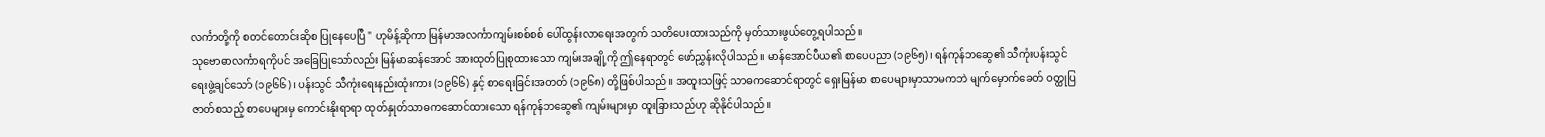လင်္ကာတို့ကို စတင်တောင်းဆိုစ ပြုနေပေပြီ " ဟုမိန့်ဆိုကာ မြန်မာအလင်္ကာကျမ်းစစ်စစ် ပေါ်ထွန်းလာရေးအတွက် သတိပေးထားသည်ကို မှတ်သားဖွယ်တွေ့ရပါသည်။
သုဗောဓာလင်္ကာရကိုပင် အခြေပြုသော်လည်း မြန်မာဆန်အောင် အားထုတ်ပြုစုထားသော ကျမ်းအချို့ကို ဤနေရာတွင် ဖော်ညွှန်းလိုပါသည်။ မာန်အောင်ပီယ၏ စာပေပညာ (၁၉၆၅)၊ ရန်ကုန်ဘဆွေ၏ သီကုံးပန်းသွင်ရေးဖွဲ့ချင်သော် (၁၉၆၆)၊ ပန်းသွင် သီကုံးရေးနည်းထုံးကား (၁၉၆၆) နှင့် စာရေးခြင်းအတတ် (၁၉၆၈) တို့ဖြစ်ပါသည်။ အထူးသဖြင့် သာဓကဆောင်ရာတွင် ရှေးမြန်မာ စာပေများမှာသာမကဘဲ မျက်မှောက်ခေတ် ဝတ္ထုပြဇာတ်စသည့် စာပေများမှ ကောင်းနိုးရာရာ ထုတ်နှုတ်သာဓကဆောင်ထားသော ရန်ကုန်ဘဆွေ၏ ကျမ်းများမှာ ထူးခြားသည်ဟု ဆိုနိုင်ပါသည်။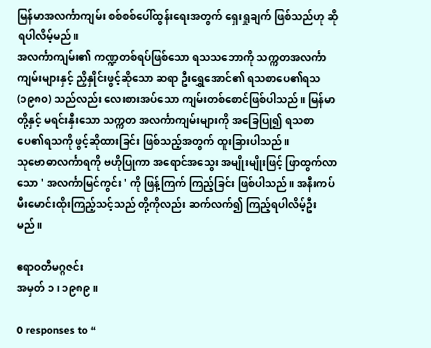မြန်မာအလင်္ကာကျမ်း စစ်စစ်ပေါ်ထွန်းရေးအတွက် ရှေးရှုချက် ဖြစ်သည်ဟု ဆိုရပါလိမ့်မည်။
အလင်္ကာကျမ်း၏ ကဏ္ဍတစ်ရပ်ဖြစ်သော ရသသဘောကို သက္ကတအလင်္ကာကျမ်းများနှင့် ညှိနှိုင်းဖွင့်ဆိုသော ဆရာ ဦးရွှေအောင်၏ ရသစာပေ၏ရသ (၁၉၈၀) သည်လည်း လေးစားအပ်သော ကျမ်းတစ်စောင်ဖြစ်ပါသည်။ မြန်မာတို့နှင့် မရင်းနှီးသော သက္ကတ အလင်္ကာကျမ်းများကို အခြေပြု၍ ရသစာပေ၏ရသကို ဖွင့်ဆိုထားခြင်း ဖြစ်သည့်အတွက် ထူးခြားပါသည်။
သုဗောဓာလင်္ကာရကို ဗဟိုပြုကာ အရောင်အသွေး အမျိုးမျိုးဖြင့် ဖြာထွက်လာသော ' အလင်္ကာမြင်ကွင်း ' ကို ဖြန့်ကြက် ကြည့်ခြင်း ဖြစ်ပါသည်။ အနီးကပ် မီးမောင်းထိုးကြည့်သင့်သည် တို့ကိုလည်း ဆက်လက်၍ ကြည့်ရပါလိမ့်ဦးမည်။

ဧရာဝတီမဂ္ဂဇင်း
အမှတ် ၁ ၊ ၁၉၈၉ ။

0 responses to “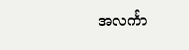အလင်္ကာ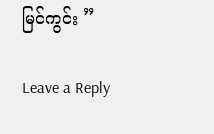မြင်ကွင်း ”

Leave a Reply